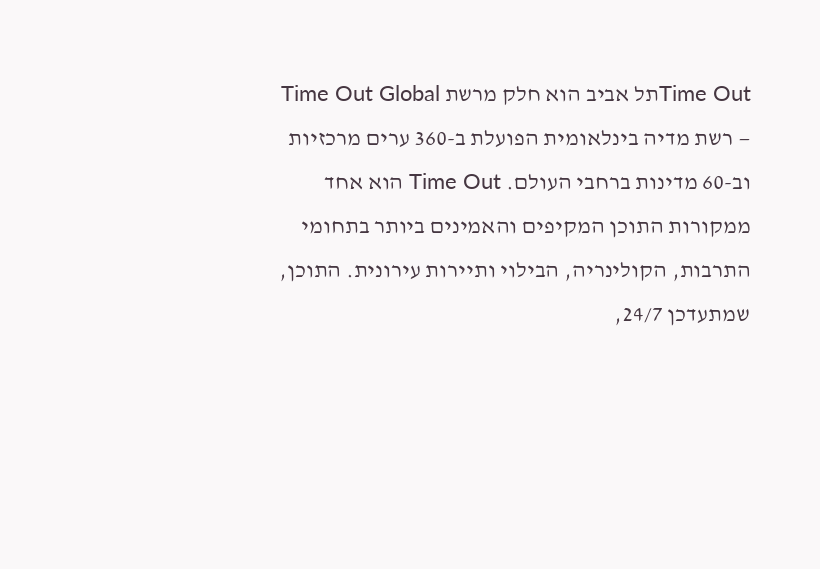Time Outתל אביב הוא חלק מרשת Time Out Global — רשת מדיה בינלאומית הפועלת ב-360 ערים מרכזיות וב-60 מדינות ברחבי העולם. Time Out הוא אחד ממקורות התוכן המקיפים והאמינים ביותר בתחומי התרבות, הקולינריה, הבילוי ותיירות עירונית. התוכן, שמתעדכן 24/7,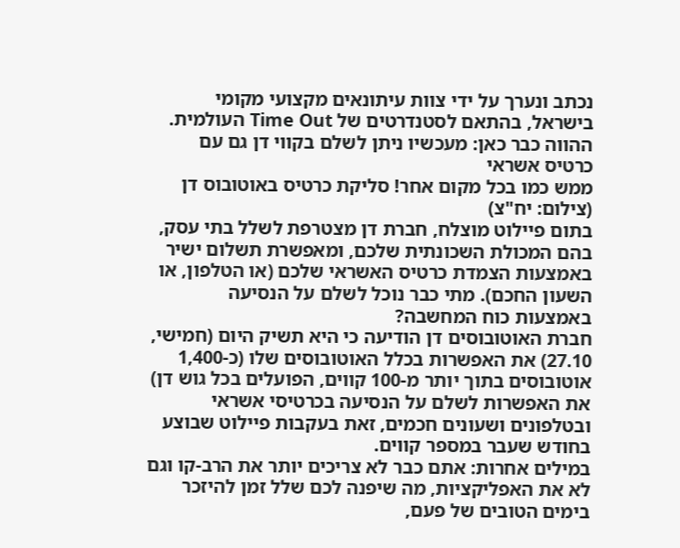נכתב ונערך על ידי צוות עיתונאים מקצועי מקומי בישראל, בהתאם לסטנדרטים של Time Out העולמית.
ההווה כבר כאן: מעכשיו ניתן לשלם בקווי דן גם עם כרטיס אשראי
ממש כמו בכל מקום אחר! סליקת כרטיס באוטובוס דן (צילום: יח"צ)
בתום פיילוט מוצלח, חברת דן מצטרפת לשלל בתי עסק, בהם המכולת השכונתית שלכם, ומאפשרת תשלום ישיר באמצעות הצמדת כרטיס האשראי שלכם (או הטלפון, או השעון החכם). מתי כבר נוכל לשלם על הנסיעה באמצעות כוח המחשבה?
חברת האוטובוסים דן הודיעה כי היא תשיק היום (חמישי, 27.10) את האפשרות בכלל האוטובוסים שלו (כ-1,400 אוטובוסים בתוך יותר מ-100 קווים, הפועלים בכל גוש דן) את האפשרות לשלם על הנסיעה בכרטיסי אשראי ובטלפונים ושעונים חכמים, זאת בעקבות פיילוט שבוצע בחודש שעבר במספר קווים.
במילים אחרות: אתם כבר לא צריכים יותר את הרב-קו וגם לא את האפליקציות, מה שיפנה לכם שלל זמן להיזכר בימים הטובים של פעם,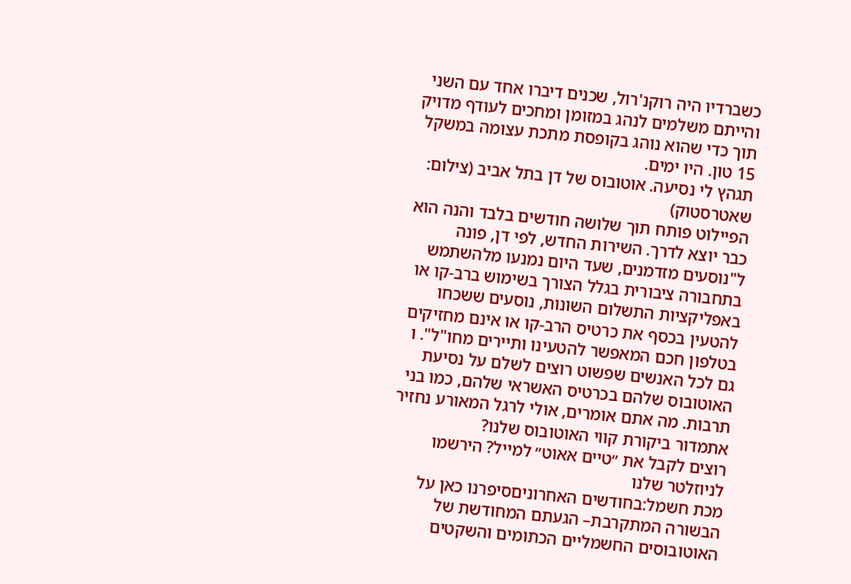כשברדיו היה רוקנ'רול, שכנים דיברו אחד עם השני והייתם משלמים לנהג במזומן ומחכים לעודף מדויק תוך כדי שהוא נוהג בקופסת מתכת עצומה במשקל 15 טון. היו ימים.
תגהץ לי נסיעה. אוטובוס של דן בתל אביב (צילום: שאטרסטוק)
הפיילוט פותח תוך שלושה חודשים בלבד והנה הוא כבר יוצא לדרך. השירות החדש, לפי דן, פונה ל"נוסעים מזדמנים, שעד היום נמנעו מלהשתמש בתחבורה ציבורית בגלל הצורך בשימוש ברב-קו או באפליקציות התשלום השונות, נוסעים ששכחו להטעין בכסף את כרטיס הרב-קו או אינם מחזיקים בטלפון חכם המאפשר להטעינו ותיירים מחו"ל". ו
גם לכל האנשים שפשוט רוצים לשלם על נסיעת האוטובוס שלהם בכרטיס האשראי שלהם, כמו בני תרבות. מה אתם אומרים, אולי לרגל המאורע נחזיר אתמדור ביקורת קווי האוטובוס שלנו?
רוצים לקבל את ״טיים אאוט״ למייל? הירשמו לניוזלטר שלנו
מכת חשמל:בחודשים האחרוניםסיפרנו כאן על הבשורה המתקרבת– הגעתם המחודשת של האוטובוסים החשמליים הכתומים והשקטים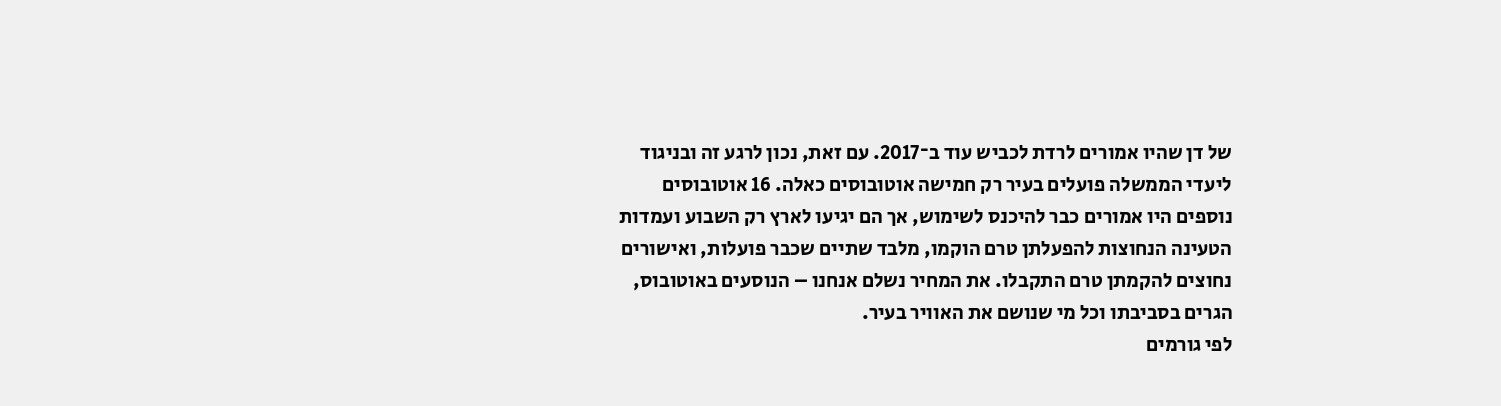של דן שהיו אמורים לרדת לכביש עוד ב־2017. עם זאת, נכון לרגע זה ובניגוד ליעדי הממשלה פועלים בעיר רק חמישה אוטובוסים כאלה. 16 אוטובוסים נוספים היו אמורים כבר להיכנס לשימוש, אך הם יגיעו לארץ רק השבוע ועמדות הטעינה הנחוצות להפעלתן טרם הוקמו, מלבד שתיים שכבר פועלות, ואישורים נחוצים להקמתן טרם התקבלו. את המחיר נשלם אנחנו – הנוסעים באוטובוס, הגרים בסביבתו וכל מי שנושם את האוויר בעיר.
לפי גורמים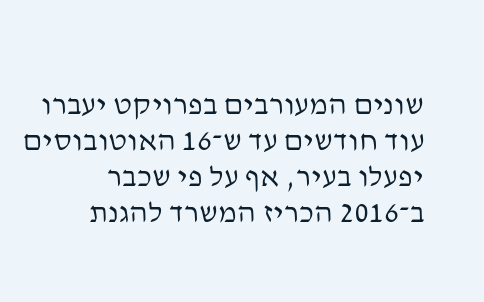שונים המעורבים בפרויקט יעברו עוד חודשים עד ש־16 האוטובוסים יפעלו בעיר, אף על פי שכבר ב־2016 הכריז המשרד להגנת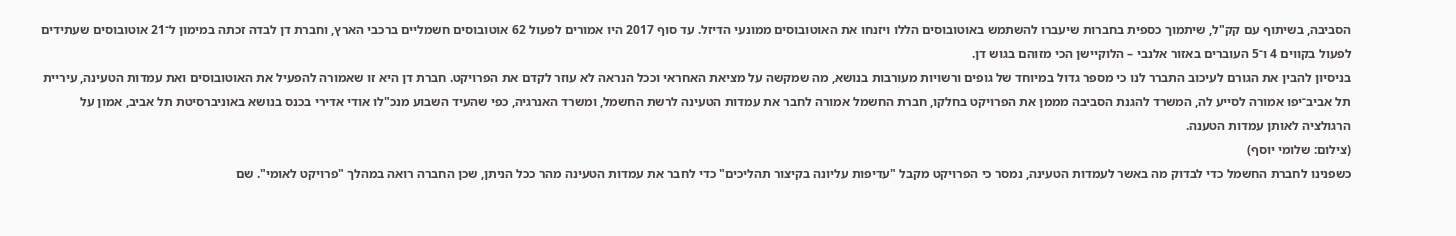הסביבה, בשיתוף עם קק"ל, שיתמוך כספית בחברות שיעברו להשתמש באוטובוסים הללו ויזנחו את האוטובוסים ממונעי הדיזל. עד סוף 2017 היו אמורים לפעול 62 אוטובוסים חשמליים ברכבי הארץ, וחברת דן לבדה זכתה במימון ל־21 אוטובוסים שעתידים לפעול בקווים 4 ו־5 העוברים באזור אלנבי – הלוקיישן הכי מזוהם בגוש דן.
בניסיון להבין את הגורם לעיכוב התברר לנו כי מספר גדול במיוחד של גופים ורשויות מעורבות בנושא, מה שמקשה על מציאת האחראי וככל הנראה לא עוזר לקדם את הפרויקט. חברת דן היא זו שאמורה להפעיל את האוטובוסים ואת עמדות הטעינה, עיריית תל אביב־יפו אמורה לסייע לה, המשרד להגנת הסביבה מממן את הפרויקט בחלקו, חברת החשמל אמורה לחבר את עמדות הטעינה לרשת החשמל, ומשרד האנרגיה, כפי שהעיד השבוע מנכ"לו אודי אדירי בכנס בנושא באוניברסיטת תל אביב, אמון על הרגולציה לאותן עמדות הטענה.
(צילום: שלומי יוסף)
כשפנינו לחברת החשמל כדי לבדוק מה באשר לעמדות הטעינה, נמסר כי הפרויקט מקבל "עדיפות עליונה בקיצור תהליכים" כדי לחבר את עמדות הטעינה מהר ככל הניתן, שכן החברה רואה במהלך "פרויקט לאומי". שם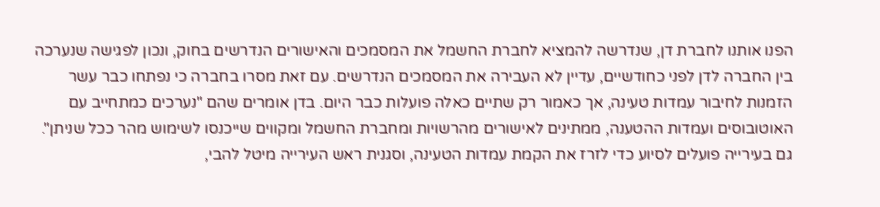הפנו אותנו לחברת דן, שנדרשה להמציא לחברת החשמל את המסמכים והאישורים הנדרשים בחוק, ונכון לפגישה שנערכה בין החברה לדן לפני כחודשיים, עדיין לא העבירה את המסמכים הנדרשים. עם זאת מסרו בחברה כי נפתחו כבר עשר הזמנות לחיבור עמדות טעינה, אך כאמור רק שתיים כאלה פועלות כבר היום. בדן אומרים שהם "נערכים כמתחייב עם האוטובוסים ועמדות ההטענה, ממתינים לאישורים מהרשויות ומחברת החשמל ומקווים שייכנסו לשימוש מהר ככל שניתן". גם בעירייה פועלים לסיוע כדי לזרז את הקמת עמדות הטעינה, וסגנית ראש העירייה מיטל להבי,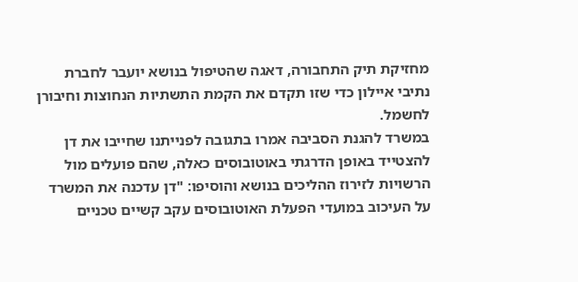מחזיקת תיק התחבורה, דאגה שהטיפול בנושא יועבר לחברת נתיבי איילון כדי שזו תקדם את הקמת התשתיות הנחוצות וחיבורן לחשמל.
במשרד להגנת הסביבה אמרו בתגובה לפנייתנו שחייבו את דן להצטייד באופן הדרגתי באוטובוסים כאלה, שהם פועלים מול הרשויות לזירוז ההליכים בנושא והוסיפו: "דן עדכנה את המשרד על העיכוב במועדי הפעלת האוטובוסים עקב קשיים טכניים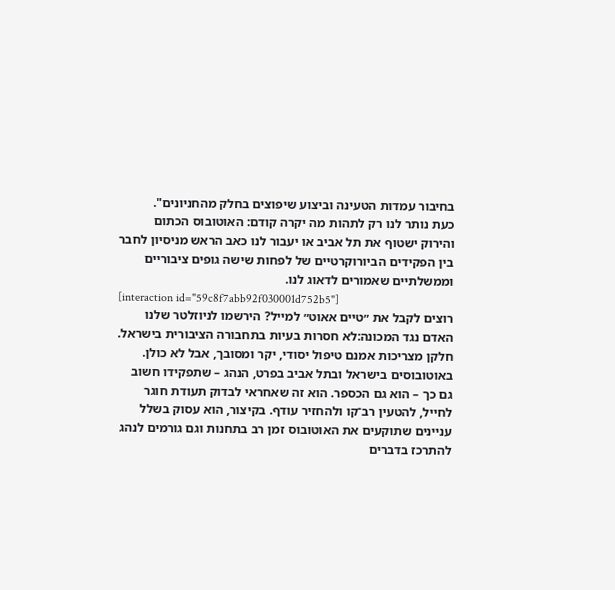בחיבור עמדות הטעינה וביצוע שיפוצים בחלק מהחניונים".
כעת נותר לנו רק לתהות מה יקרה קודם: האוטובוס הכתום והירוק ישטוף את תל אביב או יעבור לנו כאב הראש מניסיון לחבר בין הפקידים הביורוקרטיים של לפחות שישה גופים ציבוריים וממשלתיים שאמורים לדאוג לנו.
[interaction id="59c8f7abb92f030001d752b5"]
רוצים לקבל את ״טיים אאוט״ למייל? הירשמו לניוזלטר שלנו
האדם נגד המכונה:לא חסרות בעיות בתחבורה הציבורית בישראל. חלקן מצריכות אמנם טיפול יסודי, יקר ומסובך, אבל לא כולן. באוטובוסים בישראל ובתל אביב בפרט, הנהג – שתפקידו חשוב גם כך – הוא גם הכספר. הוא זה שאחראי לבדוק תעודת חוגר לחייל, להטעין רב־קו ולהחזיר עודף. בקיצור, הוא עסוק בשלל עניינים שתוקעים את האוטובוס זמן רב בתחנות וגם גורמים לנהג להתרכז בדברים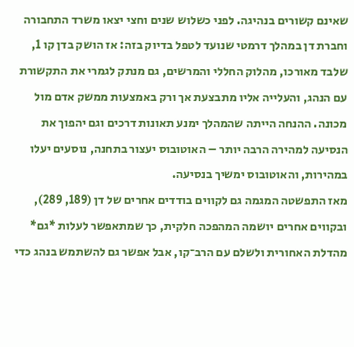שאינם קשורים בנהיגה. לפני כשלוש שנים וחצי יצאו משרד התחבורה וחברת דן במהלך דרמטי שנועד לטפל בדיוק בזה: אז הושק בדן קו 1, שלבד מאורכו, מהלוק החללי והמרשים, גם מנתק לגמרי את התקשורת עם הנהג, והעלייה אליו מתבצעת אך ורק באמצעות ממשק אדם מול מכונה. ההנחה הייתה שהמהלך ימנע תאונות דרכים וגם יהפוך את הנסיעה למהירה הרבה יותר – האוטובוס יעצור בתחנה, נוסעים יעלו במהירות, והאוטובוס ימשיך בנסיעה.
מאז התפשטה המגמה גם לקווים בודדים אחרים של דן (189, 289), ובקווים אחרים יושמה המהפכה חלקית, כך שמתאפשר לעלות *גם* מהדלת האחורית ולשלם עם הרב־קו, אבל אפשר גם להשתמש בנהג כדי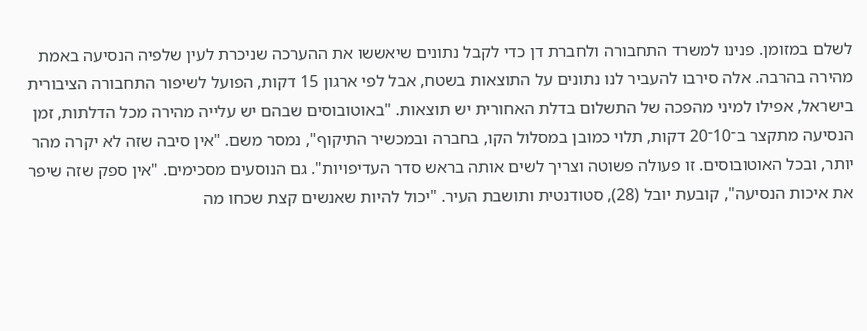לשלם במזומן. פנינו למשרד התחבורה ולחברת דן כדי לקבל נתונים שיאששו את ההערכה שניכרת לעין שלפיה הנסיעה באמת מהירה בהרבה. אלה סירבו להעביר לנו נתונים על התוצאות בשטח, אבל לפי ארגון 15 דקות, הפועל לשיפור התחבורה הציבורית בישראל, אפילו למיני מהפכה של התשלום בדלת האחורית יש תוצאות. "באוטובוסים שבהם יש עלייה מהירה מכל הדלתות, זמן הנסיעה מתקצר ב־10־20 דקות, תלוי כמובן במסלול הקו, בחברה ובמכשיר התיקוף", נמסר משם. "אין סיבה שזה לא יקרה מהר יותר, ובכל האוטובוסים. זו פעולה פשוטה וצריך לשים אותה בראש סדר העדיפויות". גם הנוסעים מסכימים. "אין ספק שזה שיפר את איכות הנסיעה", קובעת יובל (28), סטודנטית ותושבת העיר. "יכול להיות שאנשים קצת שכחו מה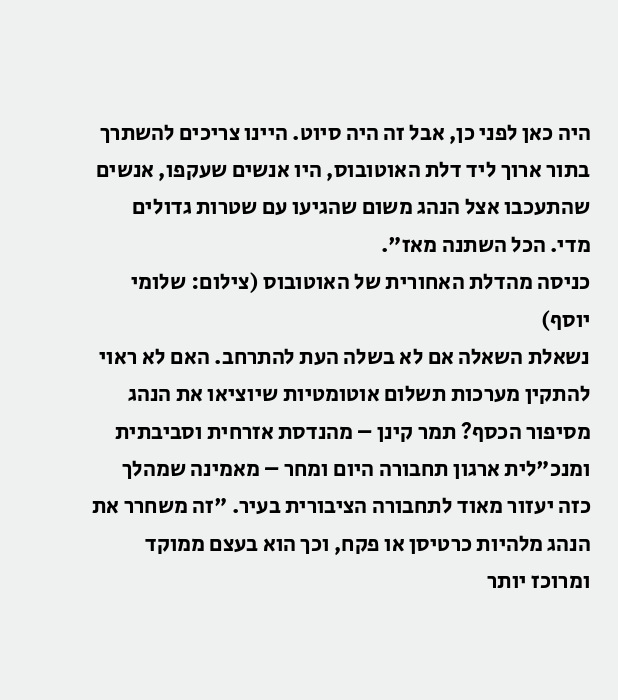היה כאן לפני כן, אבל זה היה סיוט. היינו צריכים להשתרך בתור ארוך ליד דלת האוטובוס, היו אנשים שעקפו, אנשים שהתעכבו אצל הנהג משום שהגיעו עם שטרות גדולים מדי. הכל השתנה מאז".
כניסה מהדלת האחורית של האוטובוס (צילום: שלומי יוסף)
נשאלת השאלה אם לא בשלה העת להתרחב. האם לא ראוי להתקין מערכות תשלום אוטומטיות שיוציאו את הנהג מסיפור הכסף? תמר קינן – מהנדסת אזרחית וסביבתית ומנכ"לית ארגון תחבורה היום ומחר – מאמינה שמהלך כזה יעזור מאוד לתחבורה הציבורית בעיר. "זה משחרר את הנהג מלהיות כרטיסן או פקח, וכך הוא בעצם ממוקד ומרוכז יותר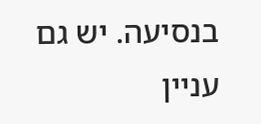בנסיעה. יש גם עניין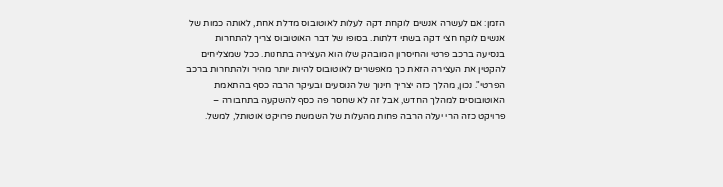הזמן: אם לעשרה אנשים לוקחת דקה לעלות לאוטובוס מדלת אחת, לאותה כמות של אנשים לוקח חצי דקה בשתי דלתות. בסופו של דבר האוטובוס צריך להתחרות בנסיעה ברכב פרטי והחיסרון המובהק שלו הוא העצירה בתחנות. ככל שמצליחים להקטין את העצירה הזאת כך מאפשרים לאוטובוס להיות יותר מהיר ולהתחרות ברכב הפרטי". נכון, מהלך כזה יצריך חינוך של הנוסעים ובעיקר הרבה כסף בהתאמת האוטובוסים למהלך החדש, אבל זה לא שחסר פה כסף להשקעה בתחבורה – פרויקט כזה הרי יעלה הרבה פחות מהעלות של השמשת פרויקט אוטותל, למשל.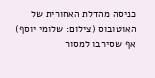כניסה מהדלת האחורית של האוטובוס (צילום: שלומי יוסף)
אף שסירבו למסור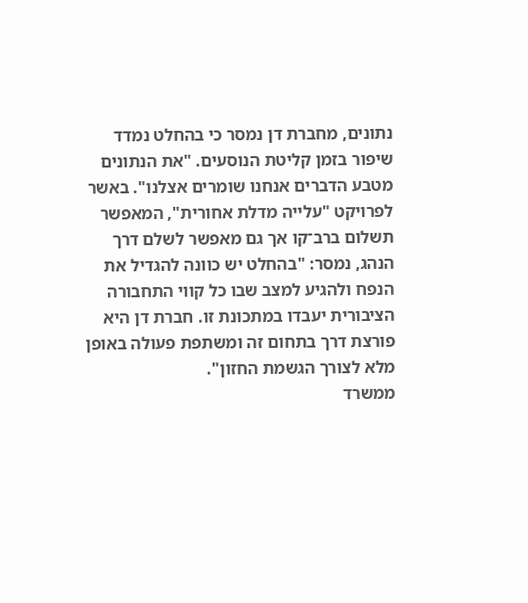נתונים, מחברת דן נמסר כי בהחלט נמדד שיפור בזמן קליטת הנוסעים. "את הנתונים מטבע הדברים אנחנו שומרים אצלנו". באשר לפרויקט "עלייה מדלת אחורית", המאפשר תשלום ברב־קו אך גם מאפשר לשלם דרך הנהג, נמסר: "בהחלט יש כוונה להגדיל את הנפח ולהגיע למצב שבו כל קווי התחבורה הציבורית יעבדו במתכונת זו. חברת דן היא פורצת דרך בתחום זה ומשתפת פעולה באופן מלא לצורך הגשמת החזון".
ממשרד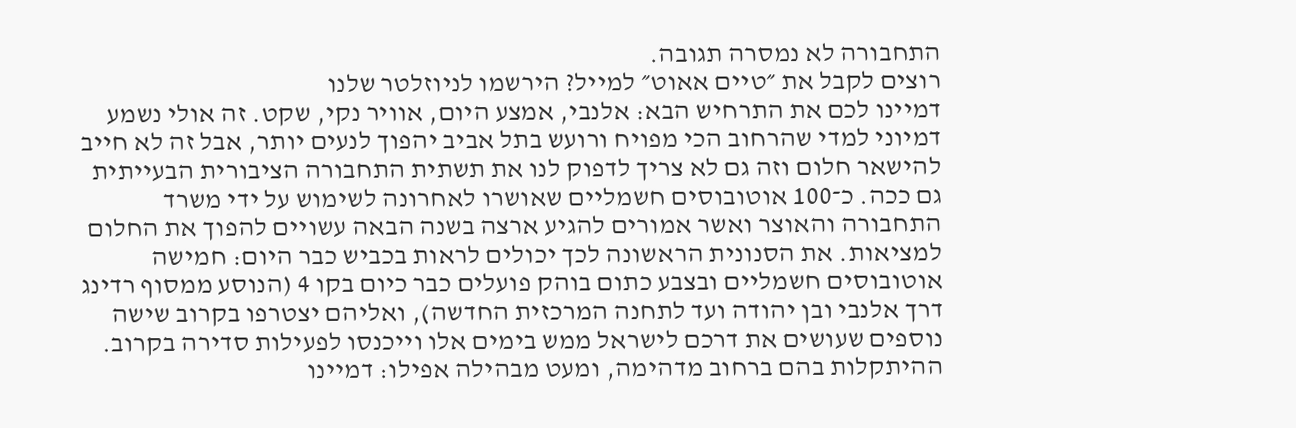התחבורה לא נמסרה תגובה.
רוצים לקבל את ״טיים אאוט״ למייל? הירשמו לניוזלטר שלנו
דמיינו לכם את התרחיש הבא: אלנבי, אמצע היום, אוויר נקי, שקט. זה אולי נשמע דמיוני למדי שהרחוב הכי מפויח ורועש בתל אביב יהפוך לנעים יותר, אבל זה לא חייב להישאר חלום וזה גם לא צריך לדפוק לנו את תשתית התחבורה הציבורית הבעייתית גם ככה. כ־100 אוטובוסים חשמליים שאושרו לאחרונה לשימוש על ידי משרד התחבורה והאוצר ואשר אמורים להגיע ארצה בשנה הבאה עשויים להפוך את החלום למציאות. את הסנונית הראשונה לכך יכולים לראות בכביש כבר היום: חמישה אוטובוסים חשמליים ובצבע כתום בוהק פועלים כבר כיום בקו 4 (הנוסע ממסוף רדינג דרך אלנבי ובן יהודה ועד לתחנה המרכזית החדשה), ואליהם יצטרפו בקרוב שישה נוספים שעושים את דרכם לישראל ממש בימים אלו וייכנסו לפעילות סדירה בקרוב.
ההיתקלות בהם ברחוב מדהימה, ומעט מבהילה אפילו: דמיינו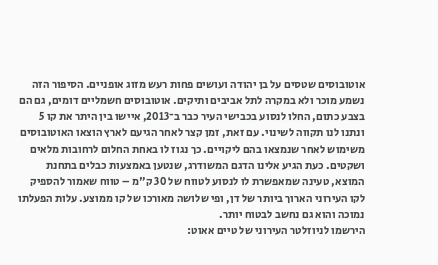אוטובוסים שטסים על בן יהודה ועושים פחות רעש מזוג אופניים. הסיפור הזה נשמע מוכר ולא במקרה לתל אביבים ותיקים. אוטובוסים חשמליים דומים, גם הם בצבע כתום, החלו לנסוע בכבישי העיר כבר ב־2013, איישו בין היתר את קו 5 ונתנו לנו תקווה לשינוי. עם זאת, זמן קצר לאחר הגיעם לארץ הוצאו האוטובוסים משימוש לאחר שנמצאו בהם ליקויים. כך נגוז לו באחת החלום לרחובות מלאים ושקטים. כעת הגיע אלינו הדגם המשודרג, שנטען באמצעות כבלים בתחנת המוצא, טעינה שמאפשרת לו לנסוע לטווח של 30 ק"מ – טווח שאמור להספיק לקו העירוני הארוך ביותר של דן, ופי שלושה מאורכו של קו ממוצע. עלות הפעלתו נמוכה והוא גם נחשב לבטוח יותר.
הירשמו לניוזלטר העירוני של טיים אאוט: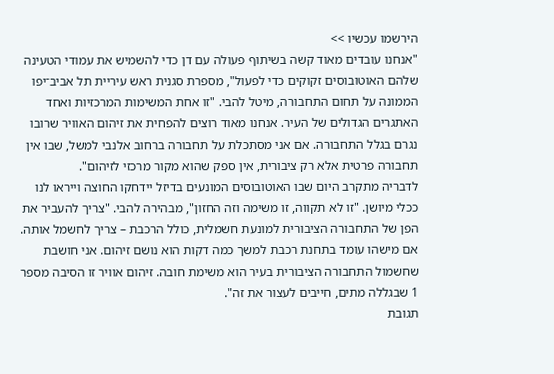הירשמו עכשיו >>
"אנחנו עובדים מאוד קשה בשיתוף פעולה עם דן כדי להשמיש את עמודי הטעינה שלהם האוטובוסים זקוקים כדי לפעול", מספרת סגנית ראש עיריית תל אביב־יפו הממונה על תחום התחבורה, מיטל להבי. "זו אחת המשימות המרכזיות ואחד האתגרים הגדולים של העיר. אנחנו מאוד רוצים להפחית את זיהום האוויר שרובו נגרם בגלל התחבורה. אם אני מסתכלת על תחבורה ברחוב אלנבי למשל, שבו אין תחבורה פרטית אלא רק ציבורית, אין ספק שהוא מקור מרכזי לזיהום".
לדבריה מתקרב היום שבו האוטובוסים המונעים בדיזל יידחקו החוצה וייראו לנו ככלי מיושן. "זו לא תקווה, זו משימה וזה החזון", מבהירה להבי. "צריך להעביר את הפן של התחבורה הציבורית למונעת חשמלית, כולל הרכבת – צריך לחשמל אותה. אם מישהו עומד בתחנת רכבת למשך כמה דקות הוא נושם זיהום. אני חושבת שחשמול התחבורה הציבורית בעיר הוא משימת חובה. זיהום אוויר זו הסיבה מספר 1 שבגללה מתים, חייבים לעצור את זה".
תגובת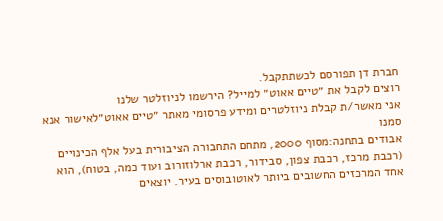חברת דן תפורסם לכשתתקבל.
רוצים לקבל את ״טיים אאוט״ למייל? הירשמו לניוזלטר שלנו
אני מאשר/ת קבלת ניוזלטרים ומידע פרסומי מאתר ״טיים אאוט״לאישור אנא סמנו
אבודים בתחנה:מסוף 2000, מתחם התחבורה הציבורית בעל אלף הכינויים (רכבת מרכז, רכבת צפון, סבידור, רכבת ארלוזורוב ועוד כמה, בטוח), הוא אחד המרכזים החשובים ביותר לאוטובוסים בעיר. יוצאים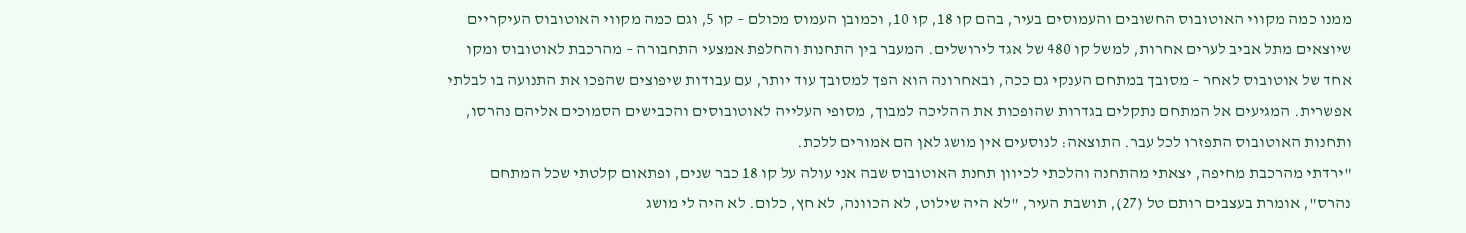ממנו כמה מקווי האוטובוס החשובים והעמוסים בעיר, בהם קו 18, קו 10, וכמובן העמוס מכולם – קו 5, וגם כמה מקווי האוטובוס העיקריים שיוצאים מתל אביב לערים אחרות, למשל קו 480 של אגד לירושלים. המעבר בין התחנות והחלפת אמצעי התחבורה – מהרכבת לאוטובוס ומקו אחד של אוטובוס לאחר – מסובך במתחם הענקי גם ככה, ובאחרונה הוא הפך למסובך עוד יותר, עם עבודות שיפוצים שהפכו את התנועה בו לבלתי אפשרית. המגיעים אל המתחם נתקלים בגדרות שהופכות את ההליכה למבוך, מסופי העלייה לאוטובוסים והכבישים הסמוכים אליהם נהרסו, ותחנות האוטובוס התפזרו לכל עבר. התוצאה: לנוסעים אין מושג לאן הם אמורים ללכת.
"ירדתי מהרכבת מחיפה, יצאתי מהתחנה והלכתי לכיוון תחנת האוטובוס שבה אני עולה על קו 18 כבר שנים, ופתאום קלטתי שכל המתחם נהרס", אומרת בעצבים רותם טל (27), תושבת העיר, "לא היה שילוט, לא הכוונה, לא חץ, כלום. לא היה לי מושג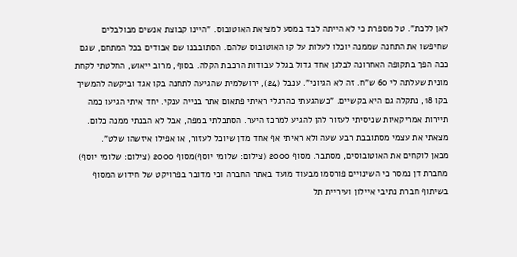לאן ללכת". טל מספרת כי לא הייתה לבד במסע למציאת האוטובוס. "היינו קבוצת אנשים מבולבלים שחיפשו את התחנה שממנה יוכלו לעלות על קו האוטובוס שלהם. הסתובבנו שם אבודים בכל המתחם, שגם ככה הפך בתקופה האחרונה לבלגן אחד גדול בגלל עבודות הרכבת הקלה. בסוף, מרוב ייאוש, החלטתי לקחת מונית שעלתה לי 60 ש"ח. זה לא הגיוני". ענבל (24), ירושלמית שהגיעה לתחנה בקו אגד וביקשה להמשיך בקו 18, נתקלה גם היא בקשיים. "כשהגעתי כהרגלי ראיתי פתאום אתר בנייה ענקי. יחד איתי הגיעו כמה תיירות אמריקאיות שניסיתי לעזור להן להגיע למרכז היער. הסתכלתי במפה, אבל לא הבנתי ממנה כלום. מצאתי את עצמי מסתובבת רבע שעה ולא ראיתי אף אחד מדן שיוכל לעזור, או אפילו איזשהו שלט".
מכאן לוקחים את האוטובוסים, מסתבר. מסוף 2000 (צילום: שלומי יוסף)מסוף 2000 (צילום: שלומי יוסף)
מחברת דן נמסר כי השינויים פורסמו מבעוד מועד באתר החברה וכי מדובר בפרויקט של חידוש המסוף בשיתוף חברת נתיבי איילון ועיריית תל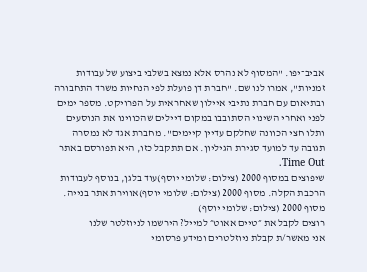אביב־יפו. "המסוף לא נהרס אלא נמצא בשלבי ביצוע של עבודות זמניות", אמרו לנו שם. "חברת דן פועלת לפי הנחיות משרד התחבורה ובתיאום עם חברת נתיבי איילון שאחראית על הפרויקט. מספר ימים לפני ואחרי השינוי הסתובבו במקום דיילים שהכווינו את הנוסעים ותלו חצי הכוונה שחלקם עדיין קיימים". מחברת אגד לא נמסרה תגובה עד למועד סגירת הגיליון. אם תתקבל כזו, היא תפורסם באתר Time Out.
שיפוצים במסוף 2000 (צילום: שלומי יוסף)עוד בלגן, בנוסף לעבודות הרכבת הקלה. מסוף 2000 (צילום: שלומי יוסף)אווירת אתר בנייה. מסוף 2000 (צילום: שלומי יוסף)
רוצים לקבל את ״טיים אאוט״ למייל? הירשמו לניוזלטר שלנו
אני מאשר/ת קבלת ניוזלטרים ומידע פרסומי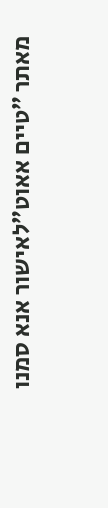מאתר ״טיים אאוט״לאישור אנא סמנו